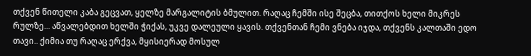თქვენ წითელი კაბა გეცვათ, ყელზე მარგალიტის ბმულით. რაღაც ჩემში ისე შეცბა, თითქოს ხელი მიკრეს რულზე... აწვალებდით ხელში ჭიქას, უკვე დალეული ყავის. თქვენთან ჩემი ვნება იჯდა, თქვენს კალთაში ედო თავი.. ქიმია თუ რაღაც ერქვა, მყისიერად მოსულ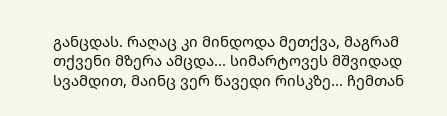განცდას. რაღაც კი მინდოდა მეთქვა, მაგრამ თქვენი მზერა ამცდა... სიმარტოვეს მშვიდად სვამდით, მაინც ვერ წავედი რისკზე... ჩემთან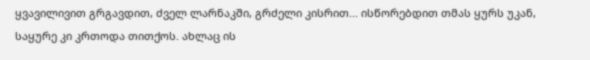ყვავილივით გრგავდით, ძველ ლარნაკში, გრძელი კისრით... ისწორებდით თმას ყურს უკან, საყურე კი კრთოდა თითქოს. ახლაც ის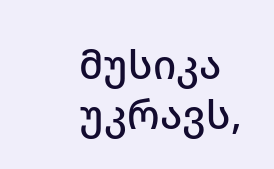მუსიკა უკრავს,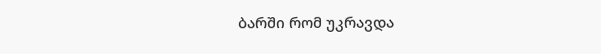ბარში რომ უკრავდა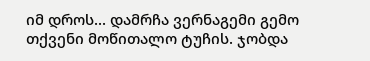იმ დროს... დამრჩა ვერნაგემი გემო თქვენი მოწითალო ტუჩის. ჯობდა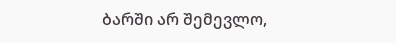ბარში არ შემევლო,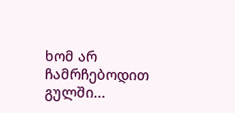ხომ არ ჩამრჩებოდით გულში...